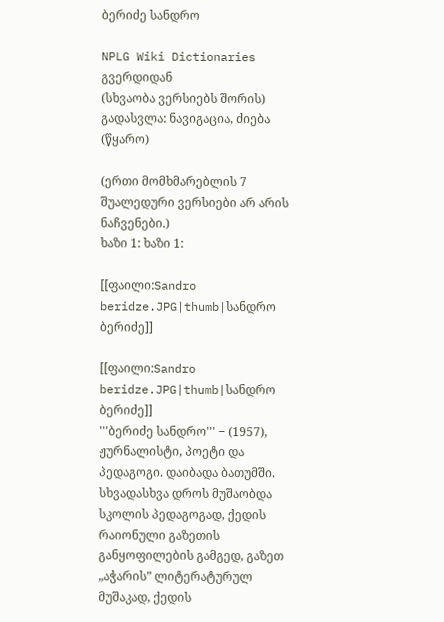ბერიძე სანდრო

NPLG Wiki Dictionaries გვერდიდან
(სხვაობა ვერსიებს შორის)
გადასვლა: ნავიგაცია, ძიება
(წყარო)

(ერთი მომხმარებლის 7 შუალედური ვერსიები არ არის ნაჩვენები.)
ხაზი 1: ხაზი 1:

[[ფაილი:Sandro beridze.JPG|thumb|სანდრო ბერიძე]]

[[ფაილი:Sandro beridze.JPG|thumb|სანდრო ბერიძე]]
'''ბერიძე სანდრო''' − (1957),  ჟურნალისტი, პოეტი და პედაგოგი. დაიბადა ბათუმში. სხვადასხვა დროს მუშაობდა სკოლის პედაგოგად, ქედის რაიონული გაზეთის განყოფილების გამგედ, გაზეთ „აჭარის” ლიტერატურულ მუშაკად, ქედის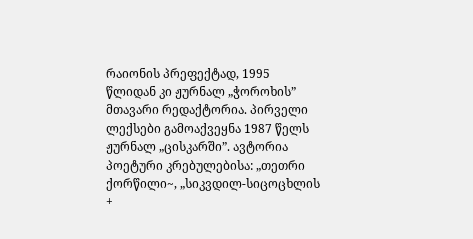რაიონის პრეფექტად, 1995 წლიდან კი ჟურნალ „ჭოროხის” მთავარი რედაქტორია. პირველი ლექსები გამოაქვეყნა 1987 წელს ჟურნალ „ცისკარში”. ავტორია პოეტური კრებულებისა: „თეთრი ქორწილი~, „სიკვდილ-სიცოცხლის
+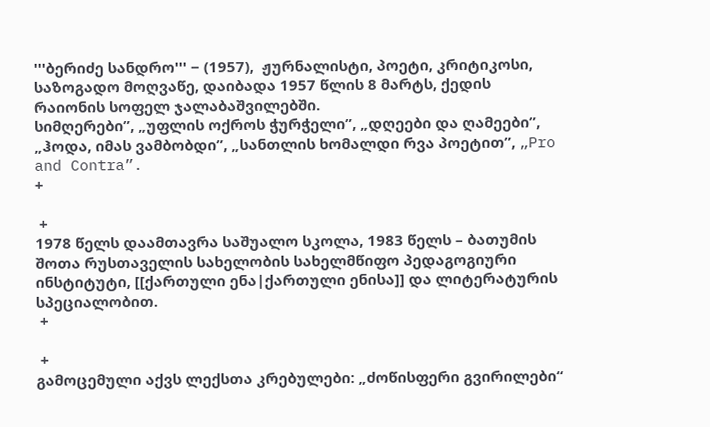'''ბერიძე სანდრო''' − (1957),  ჟურნალისტი, პოეტი, კრიტიკოსი, საზოგადო მოღვაწე, დაიბადა 1957 წლის 8 მარტს, ქედის რაიონის სოფელ ჯალაბაშვილებში.
სიმღერები”, „უფლის ოქროს ჭურჭელი”, „დღეები და ღამეები”, „ჰოდა, იმას ვამბობდი”, „სანთლის ხომალდი რვა პოეტით”, „Pro and Contra”.
+

 +
1978 წელს დაამთავრა საშუალო სკოლა, 1983 წელს – ბათუმის შოთა რუსთაველის სახელობის სახელმწიფო პედაგოგიური ინსტიტუტი, [[ქართული ენა|ქართული ენისა]] და ლიტერატურის სპეციალობით.
 +

 +
გამოცემული აქვს ლექსთა კრებულები: „ძოწისფერი გვირილები“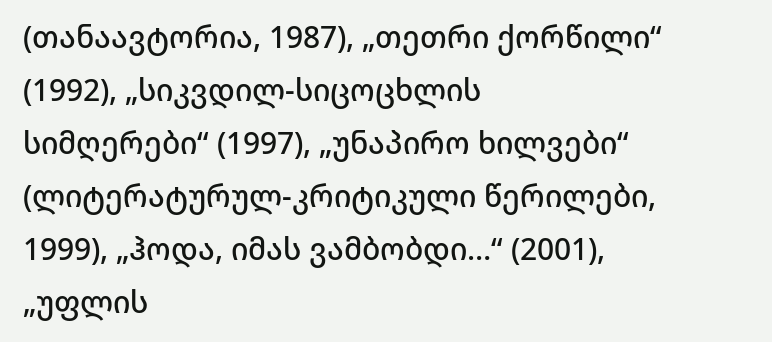(თანაავტორია, 1987), „თეთრი ქორწილი“ (1992), „სიკვდილ-სიცოცხლის სიმღერები“ (1997), „უნაპირო ხილვები“ (ლიტერატურულ-კრიტიკული წერილები, 1999), „ჰოდა, იმას ვამბობდი…“ (2001), „უფლის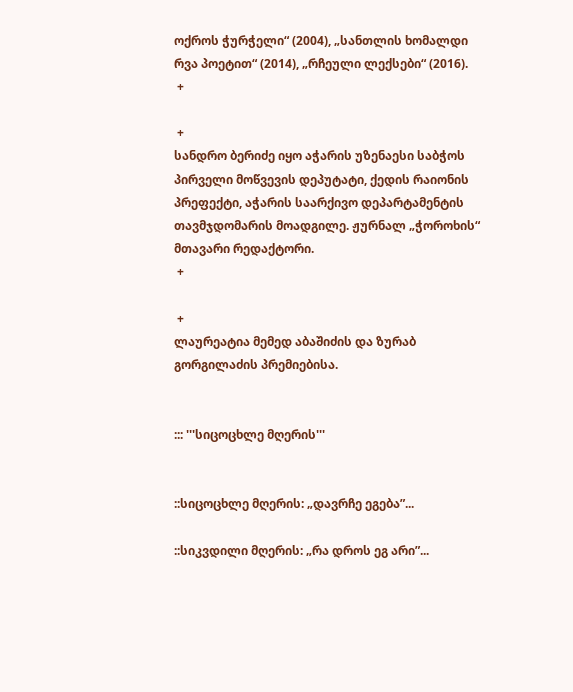ოქროს ჭურჭელი“ (2004), „სანთლის ხომალდი რვა პოეტით“ (2014), „რჩეული ლექსები“ (2016).
 +

 +
სანდრო ბერიძე იყო აჭარის უზენაესი საბჭოს პირველი მოწვევის დეპუტატი, ქედის რაიონის პრეფექტი, აჭარის საარქივო დეპარტამენტის თავმჯდომარის მოადგილე. ჟურნალ „ჭოროხის“ მთავარი რედაქტორი.
 +

 +
ლაურეატია მემედ აბაშიძის და ზურაბ გორგილაძის პრემიებისა.


::: '''სიცოცხლე მღერის'''


::სიცოცხლე მღერის: „დავრჩე ეგება”...

::სიკვდილი მღერის: „რა დროს ეგ არი”...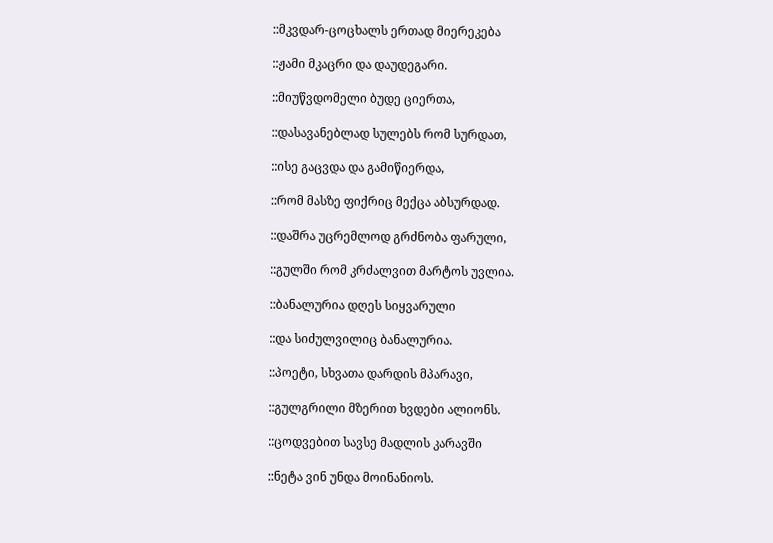::მკვდარ-ცოცხალს ერთად მიერეკება

::ჟამი მკაცრი და დაუდეგარი.

::მიუწვდომელი ბუდე ციერთა,

::დასავანებლად სულებს რომ სურდათ,

::ისე გაცვდა და გამიწიერდა,

::რომ მასზე ფიქრიც მექცა აბსურდად.

::დაშრა უცრემლოდ გრძნობა ფარული,

::გულში რომ კრძალვით მარტოს უვლია.

::ბანალურია დღეს სიყვარული

::და სიძულვილიც ბანალურია.

::პოეტი, სხვათა დარდის მპარავი,

::გულგრილი მზერით ხვდები ალიონს.

::ცოდვებით სავსე მადლის კარავში

::ნეტა ვინ უნდა მოინანიოს.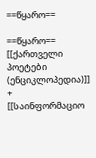==წყარო==

==წყარო==
[[ქართველი პოეტები (ენციკლოპედია)]]
+
[[საინფორმაციო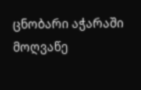ცნობარი აჭარაში მოღვაწე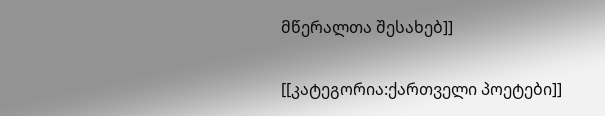მწერალთა შესახებ]]

[[კატეგორია:ქართველი პოეტები]]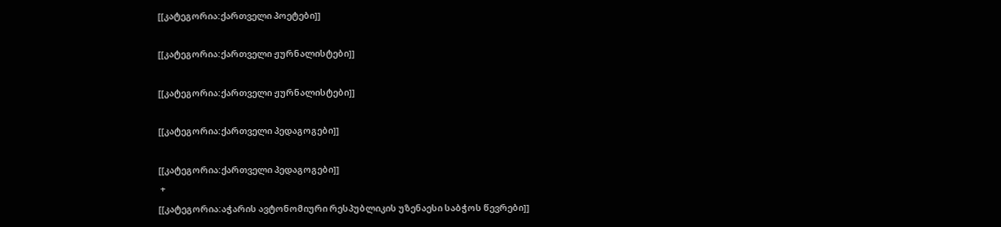[[კატეგორია:ქართველი პოეტები]]

[[კატეგორია:ქართველი ჟურნალისტები]]

[[კატეგორია:ქართველი ჟურნალისტები]]

[[კატეგორია:ქართველი პედაგოგები]]

[[კატეგორია:ქართველი პედაგოგები]]
 +
[[კატეგორია:აჭარის ავტონომიური რესპუბლიკის უზენაესი საბჭოს წევრები]]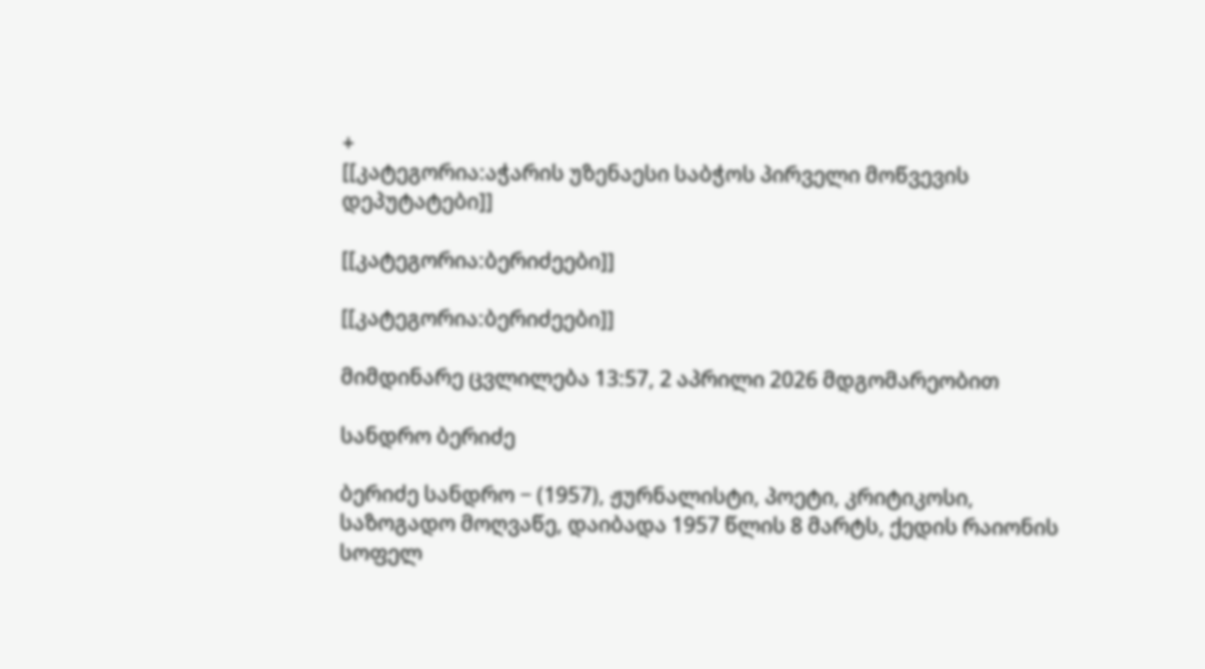+
[[კატეგორია:აჭარის უზენაესი საბჭოს პირველი მოწვევის დეპუტატები]]

[[კატეგორია:ბერიძეები]]

[[კატეგორია:ბერიძეები]]

მიმდინარე ცვლილება 13:57, 2 აპრილი 2026 მდგომარეობით

სანდრო ბერიძე

ბერიძე სანდრო − (1957), ჟურნალისტი, პოეტი, კრიტიკოსი, საზოგადო მოღვაწე, დაიბადა 1957 წლის 8 მარტს, ქედის რაიონის სოფელ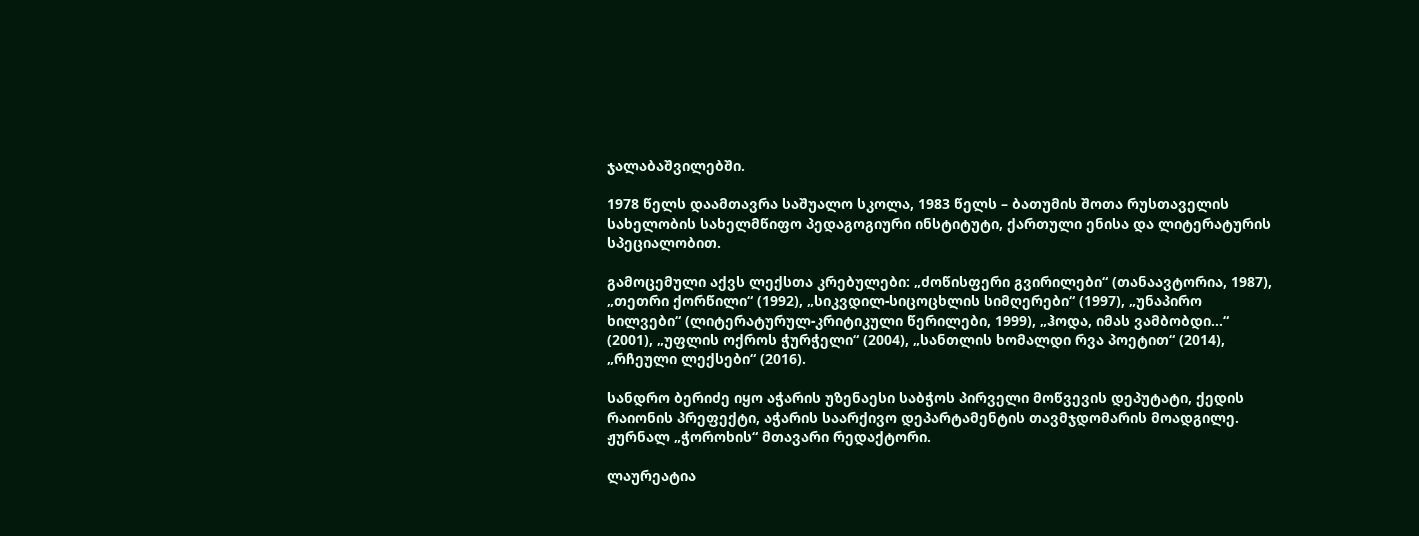ჯალაბაშვილებში.

1978 წელს დაამთავრა საშუალო სკოლა, 1983 წელს – ბათუმის შოთა რუსთაველის სახელობის სახელმწიფო პედაგოგიური ინსტიტუტი, ქართული ენისა და ლიტერატურის სპეციალობით.

გამოცემული აქვს ლექსთა კრებულები: „ძოწისფერი გვირილები“ (თანაავტორია, 1987), „თეთრი ქორწილი“ (1992), „სიკვდილ-სიცოცხლის სიმღერები“ (1997), „უნაპირო ხილვები“ (ლიტერატურულ-კრიტიკული წერილები, 1999), „ჰოდა, იმას ვამბობდი…“ (2001), „უფლის ოქროს ჭურჭელი“ (2004), „სანთლის ხომალდი რვა პოეტით“ (2014), „რჩეული ლექსები“ (2016).

სანდრო ბერიძე იყო აჭარის უზენაესი საბჭოს პირველი მოწვევის დეპუტატი, ქედის რაიონის პრეფექტი, აჭარის საარქივო დეპარტამენტის თავმჯდომარის მოადგილე. ჟურნალ „ჭოროხის“ მთავარი რედაქტორი.

ლაურეატია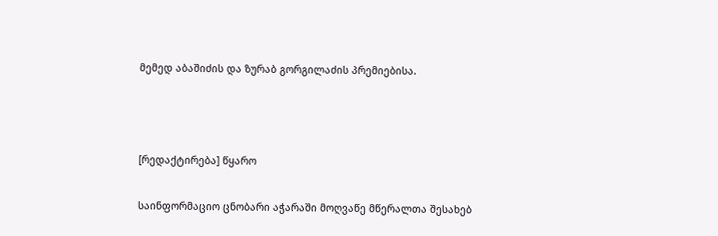მემედ აბაშიძის და ზურაბ გორგილაძის პრემიებისა.



[რედაქტირება] წყარო

საინფორმაციო ცნობარი აჭარაში მოღვაწე მწერალთა შესახებ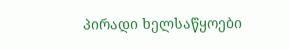პირადი ხელსაწყოები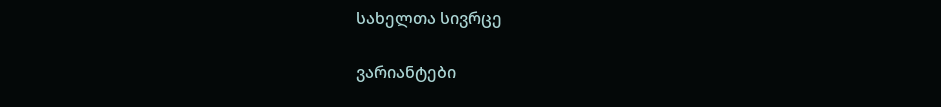სახელთა სივრცე

ვარიანტები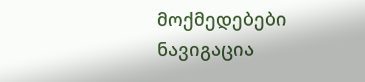მოქმედებები
ნავიგაცია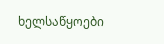ხელსაწყოები